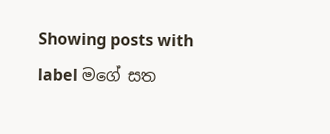Showing posts with label මගේ සත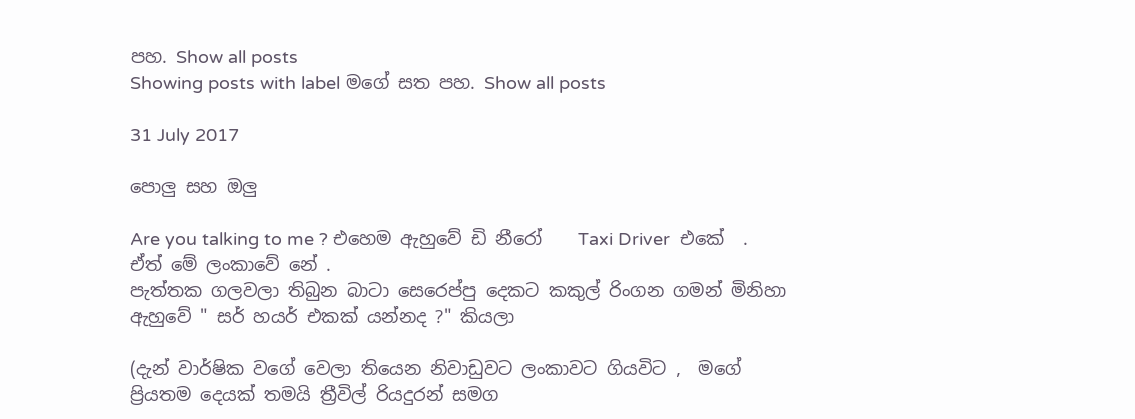පහ. Show all posts
Showing posts with label මගේ සත පහ. Show all posts

31 July 2017

පොලු සහ ඔලු

Are you talking to me ? එහෙම ඇහුවේ ඩි නීරෝ    Taxi Driver  එකේ  . ඒත් මේ ලංකාවේ නේ .
පැත්තක ගලවලා තිබුන බාටා සෙරෙප්පු දෙකට කකුල් රිංගන ගමන් මිනිහා ඇහුවේ " සර් හයර් එකක් යන්නද ?" කියලා

(දැන් වාර්ෂික වගේ වෙලා තියෙන නිවාඩුවට ලංකාවට ගියවිට ,  මගේ ප්‍රියතම දෙයක් තමයි ත්‍රීවිල් රියදුරන් සමග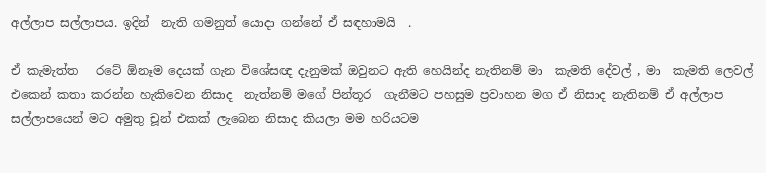අල්ලාප සල්ලාපය. ඉදින්  නැති ගමනුත් යොදා ගන්නේ ඒ සඳහාමයි  .

ඒ කැමැත්ත   රටේ ඕනෑම දෙයක් ගැන විශේසඥ දැනුමක් ඔවුනට ඇති හෙයින්ද නැතිනම් මා  කැමති දේවල් , මා  කැමති ලෙවල් එකෙන් කතා කරන්න හැකිවෙන නිසාද  නැත්නම් මගේ පින්තූර  ගැනීමට පහසුම ප්‍රවාහන මග ඒ නිසාද නැතිනම් ඒ අල්ලාප සල්ලාපයෙන් මට අමුතු චූන් එකක් ලැබෙන නිසාද කියලා මම හරියටම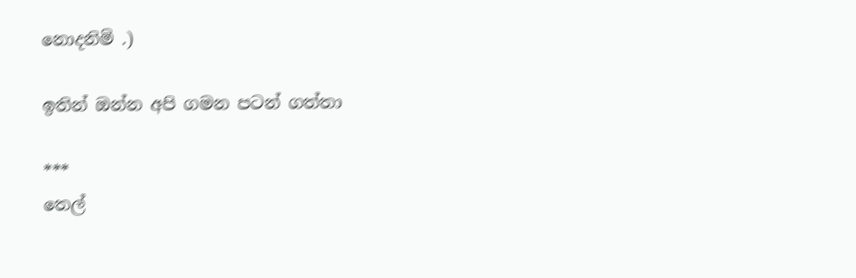නොදනිමි .)

ඉතින් ඔන්න අපි ගමන පටන් ගත්තා

***
තෙල්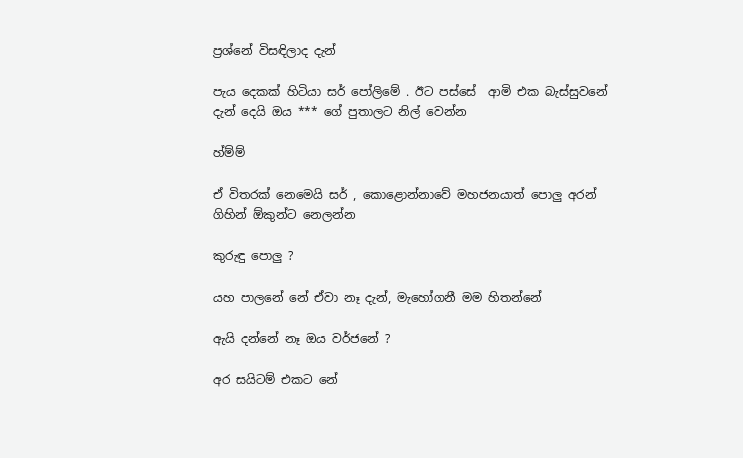ප්‍රශ්නේ විසඳිලාද දැන්

පැය දෙකක් හිටියා සර් පෝලිමේ . ඊට පස්සේ  ආමි එක බැස්සුවනේ දැන් දෙයි ඔය *** ගේ පුතාලට නිල් වෙන්න

හ්ම්ම්

ඒ විතරක් නෙමෙයි සර් , කොළොන්නාවේ මහජනයාත් පොලු අරන් ගිහින් ඕකුන්ට නෙලන්න

කුරුඳු පොලු ?

යහ පාලනේ නේ ඒවා නෑ දැන්, මැහෝගනී මම හිතන්නේ

ඇයි දන්නේ නෑ ඔය වර්ජනේ ?

අර සයිටම් එකට නේ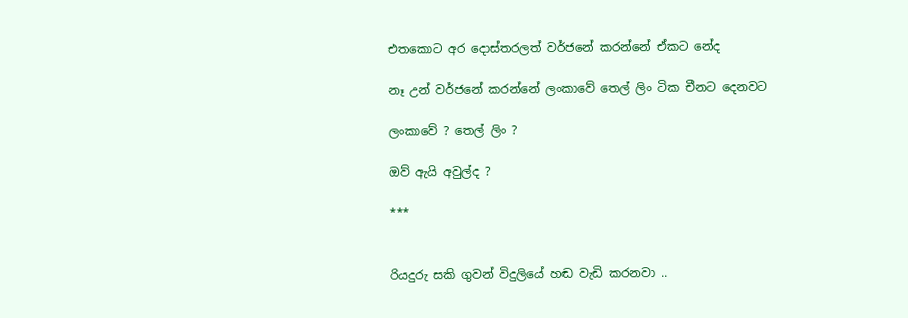එතකොට අර දොස්තරලත් වර්ජනේ කරන්නේ ඒකට නේද

නෑ උන් වර්ජනේ කරන්නේ ලංකාවේ තෙල් ලිං ටික චීනට දෙනවට

ලංකාවේ ? තෙල් ලිං ?

ඔව් ඇයි අවුල්ද ?

***


රියදුරු සකි ගුවන් විදුලියේ හඬ වැඩි කරනවා ..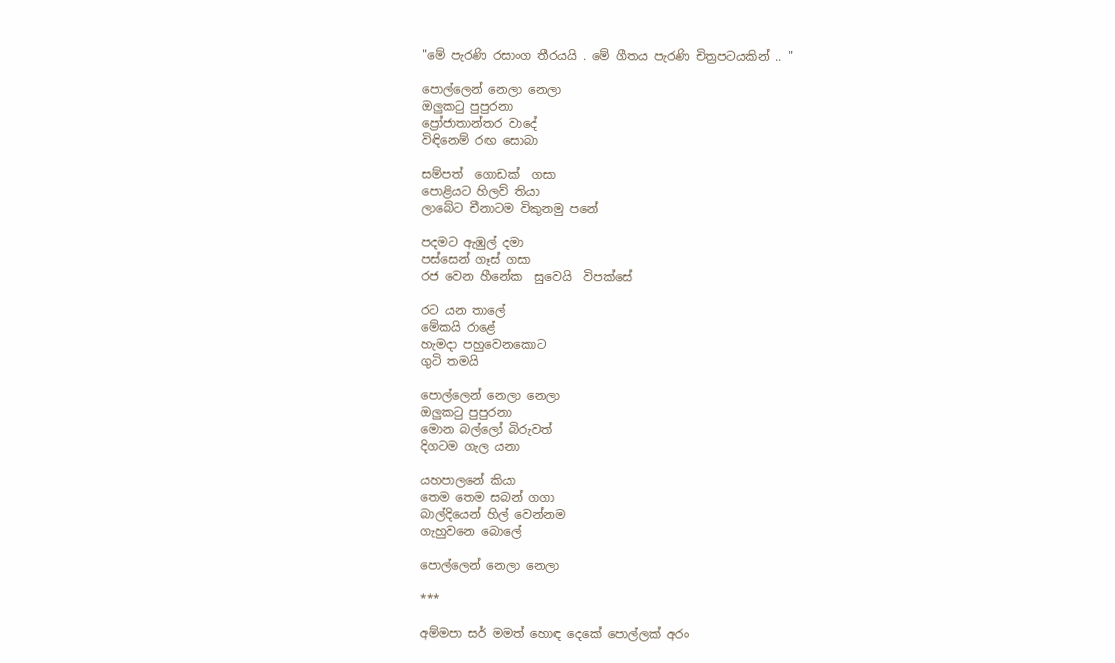"මේ පැරණි රසාංග තීරයයි . මේ ගීතය පැරණි චිත්‍රපටයකින් .. "

පොල්ලෙන් නෙලා නෙලා
ඔලුකටු පුපුරනා
ප්‍රෝජාතාන්තර වාදේ
විඳිනෙම් රඟ සොබා

සම්පත්  ගොඩක්  ගසා
පොළියට හිලව් තියා
ලාබේට චීනාටම විකුනමු පනේ

පදමට ඇඹුල් දමා
පස්සෙන් ගෑස් ගසා
රජ වෙන හීනේක  සුවෙයි  විපක්සේ

රට යන තාලේ
මේකයි රාළේ
හැමදා පහුවෙනකොට
ගුටි තමයි

පොල්ලෙන් නෙලා නෙලා
ඔලුකටු පුපුරනා
මොන බල්ලෝ බිරුවත්
දිගටම ගැල යනා

යහපාලනේ කියා
තෙම තෙම සබන් ගගා
බාල්දියෙන් හිල් වෙන්නම
ගැහුවනෙ බොලේ

පොල්ලෙන් නෙලා නෙලා

***

අම්මපා සර් මමත් හොඳ දෙකේ පොල්ලක් අරං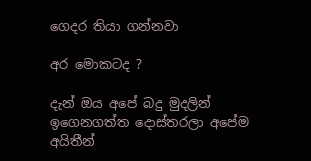ගෙදර තියා ගන්නවා

අර මොකටද ?

දැන් ඔය අපේ බදු මුදලින් ඉගෙනගත්ත දොස්තරලා අපේම අයිතීන්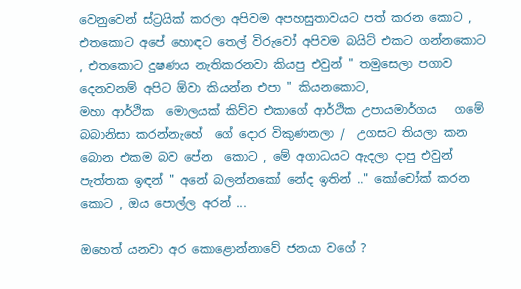වෙනුවෙන් ස්ට්‍රයික් කරලා අපිවම අපහසුතාවයට පත් කරන කොට , එතකොට අපේ හොඳට තෙල් විරුවෝ අපිවම බයිට් එකට ගන්නකොට , එතකොට දුෂණය නැතිකරනවා කියපු එවුන් " තමුසෙලා පගාව දෙනවනම් අපිට ඕවා කියන්න එපා " කියනකොට,
මහා ආර්ථික  මොලයක් කිව්ව එකාගේ ආර්ථික උපායමාර්ගය   ගමේ බබානිසා කරන්නැහේ  ගේ දොර විකුණනලා /  උගසට තියලා කන බොන එකම බව පේන  කොට , මේ අගාධයට ඇදලා දාපු එවුන් පැත්තක ඉඳන් " අනේ බලන්නකෝ නේද ඉතින් .." කෝචෝක් කරන කොට , ඔය පොල්ල අරන් ...

ඔහෙත් යනවා අර කොළොන්නාවේ ජනයා වගේ ?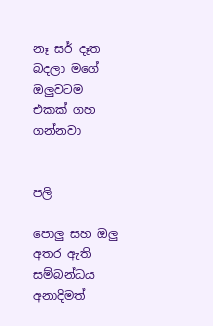නෑ සර් දෑත බදලා මගේ ඔලුවටම එකක් ගහ ගන්නවා


පලි

පොලු සහ ඔලු අතර ඇති සම්බන්ධය අනාදිමත්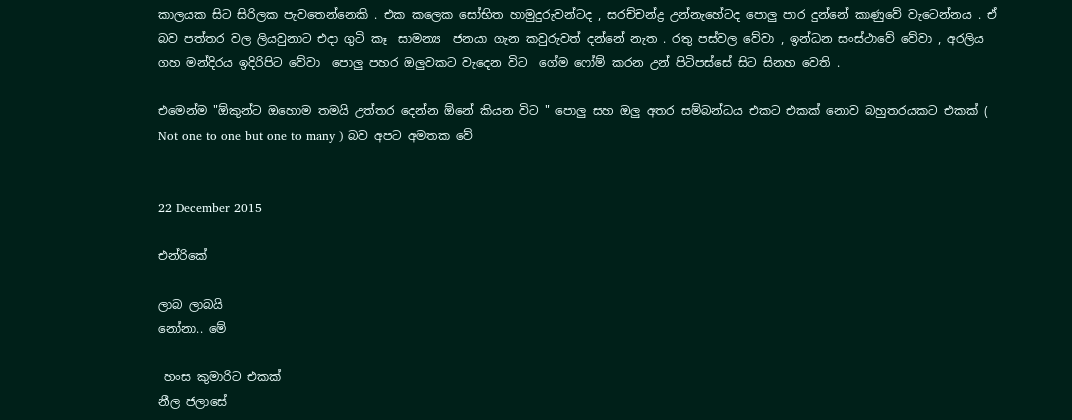කාලයක සිට සිරිලක පැවතෙන්නෙකි . එක කලෙක සෝභිත හාමුදුරුවන්ටද , සරච්චන්ද්‍ර උන්නැහේටද පොලු පාර දුන්නේ කාණුවේ වැටෙන්නය . ඒ බව පත්තර වල ලියවුනාට එදා ගුටි කෑ  සාමන්‍ය  ජනයා ගැන කවුරුවත් දන්නේ නැත . රතු පස්වල වේවා , ඉන්ධන සංස්ථාවේ වේවා , අරලිය ගහ මන්දිරය ඉදිරිපිට වේවා  පොලු පහර ඔලුවකට වැදෙන විට  ගේම ෆෝම් කරන උන් පිටිපස්සේ සිට සිනහ වෙති .

එමෙන්ම "ඕකුන්ට ඔහොම තමයි උත්තර දෙන්න ඕනේ කියන විට " පොලු සහ ඔලු අතර සම්බන්ධය එකට එකක් නොව බහුතරයකට එකක් ( Not one to one but one to many ) බව අපට අමතක වේ


22 December 2015

එන්රිකේ

ලාබ ලාබයි
නෝනා.. මේ

 හංස කුමාරිට එකක්
නීල ජලාසේ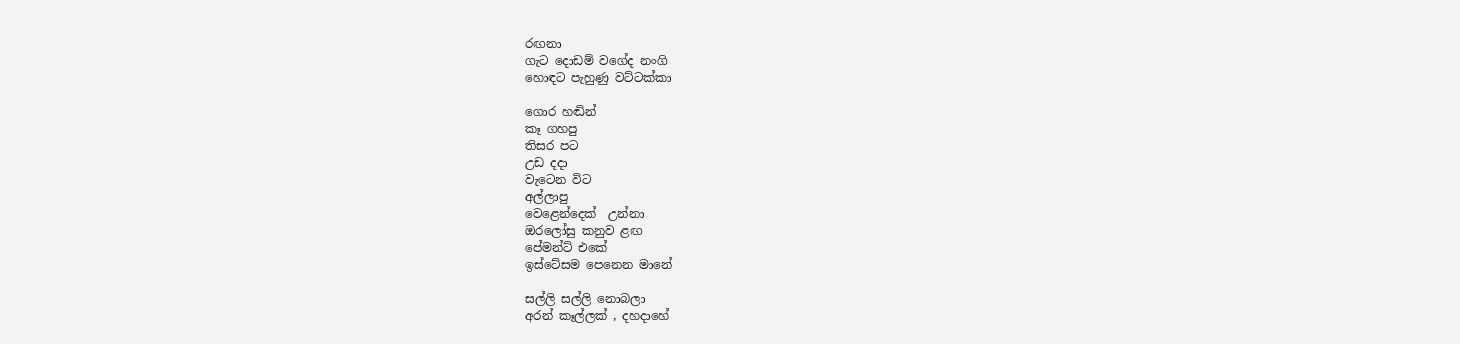රඟනා
ගැට දොඩම් වගේද නංගි
හොඳට පැහුණු වට්ටක්කා

ගොර හඬින්
කෑ ගහපු
තිසර පට
උඩ දදා
වැටෙන විට
අල්ලාපු
වෙළෙන්දෙක්  උන්නා
ඔරලෝසු කනුව ළඟ
පේමන්ට් එකේ
ඉස්ටේසම පෙනෙන මානේ

සල්ලි සල්ලි නොබලා
අරන් කෑල්ලක් , දහදාහේ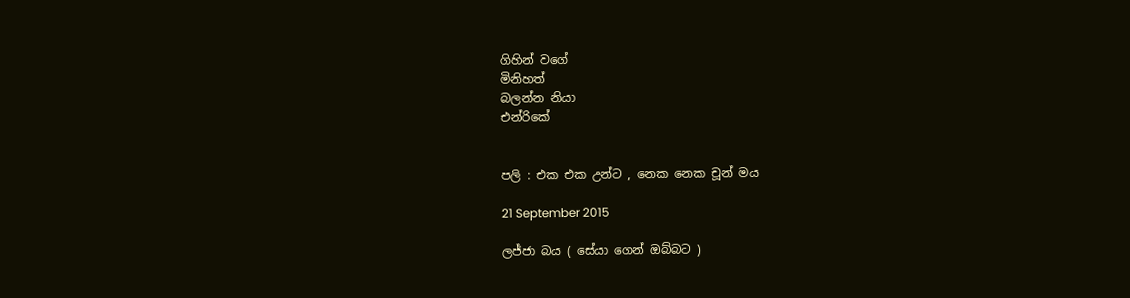ගිහින් වගේ
මිනිහත්
බලන්න නියා
එන්රිකේ


පලි : එක එක උන්ට , නෙක නෙක චූන් මය

21 September 2015

ලජ්ජා බය ( සේයා ගෙන් ඔබ්බට )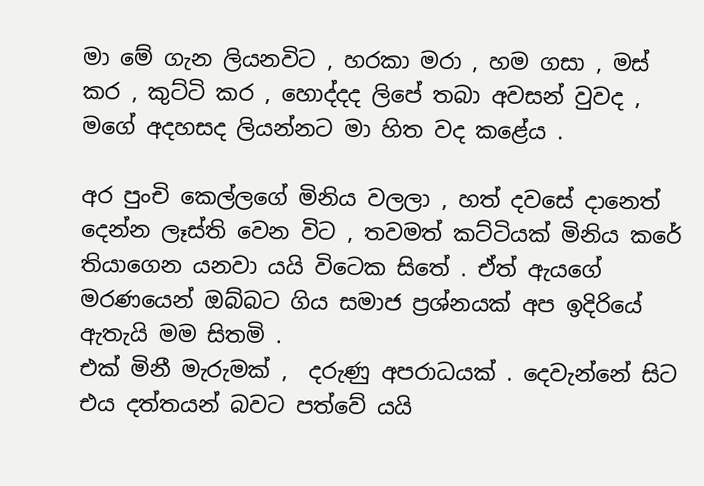මා මේ ගැන ලියනවිට , හරකා මරා , හම ගසා , මස් කර , කුට්ටි කර , හොද්දද ලිපේ තබා අවසන් වුවද , මගේ අදහසද ලියන්නට මා හිත වද කළේය .

අර පුංචි කෙල්ලගේ මිනිය වලලා , හත් දවසේ දානෙත් දෙන්න ලෑස්ති වෙන විට , තවමත් කට්ටියක් මිනිය කරේ තියාගෙන යනවා යයි විටෙක සිතේ . ඒත් ඇයගේ  මරණයෙන් ඔබ්බට ගිය සමාජ ප්‍රශ්නයක් අප ඉදිරියේ ඇතැයි මම සිතමි .
එක් මිනී මැරුමක් ,  දරුණු අපරාධයක් . දෙවැන්නේ සිට එය දත්තයන් බවට පත්වේ යයි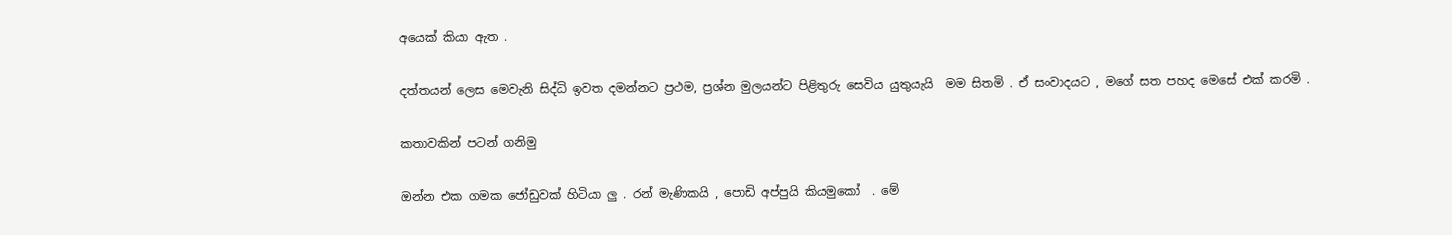අයෙක් කියා ඇත .

දත්තයන් ලෙස මෙවැනි සිද්ධි ඉවත දමන්නට ප්‍රථම, ප්‍රශ්න මුලයන්ට පිළිතුරු සෙවිය යුතුයැයි  මම සිතමි . ඒ සංවාදයට , මගේ සත පහද මෙසේ එක් කරමි .

කතාවකින් පටන් ගනිමු

ඔන්න එක ගමක ජෝඩුවක් හිටියා ලු . රන් මැණිකයි , පොඩි අප්පුයි කියමුකෝ  . මේ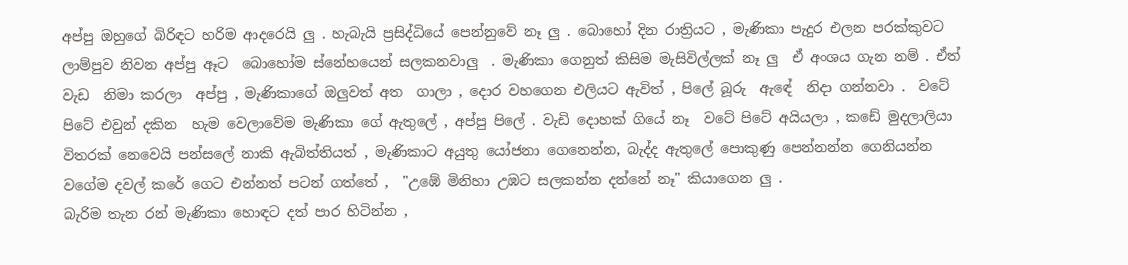අප්පු ඔහුගේ බිරිඳට හරිම ආදරෙයි ලු . හැබැයි ප්‍රසිද්ධියේ පෙන්නුවේ නෑ ලු . බොහෝ දින රාත්‍රියට , මැණිකා පැදුර එලන පරක්කුවට ලාම්පුව නිවන අප්පු ඈට  බොහෝම ස්නේහයෙන් සලකනවාලු  . මැණිකා ගෙනුත් කිසිම මැසිවිල්ලක් නෑ ලු  ඒ අංශය ගැන නම් . ඒත්  වැඩ  නිමා කරලා  අප්පු , මැණිකාගේ ඔලුවත් අත  ගාලා , දොර වහගෙන එලියට ඇවිත් , පිලේ බූරු  ඇඳේ  නිදා ගන්නවා .  වටේ පිටේ එවුන් දකින  හැම වෙලාවේම මැණිකා ගේ ඇතුලේ , අප්පු පිලේ . වැඩි දොහක් ගියේ නෑ  වටේ පිටේ අයියලා , කඩේ මුදලාලියා  විතරක් නෙවෙයි පන්සලේ නාකි ඇබිත්තියත් , මැණිකාට අයුතු යෝජනා ගෙනෙන්න, බැද්ද ඇතුලේ පොකුණු පෙන්නන්න ගෙනියන්න වගේම දවල් කරේ ගෙට එන්නත් පටන් ගත්තේ ,  "උඹේ මිනිහා උඹට සලකන්න දන්නේ නෑ" කියාගෙන ලු .
බැරිම තැන රන් මැණිකා හොඳට දත් පාර හිටින්න ,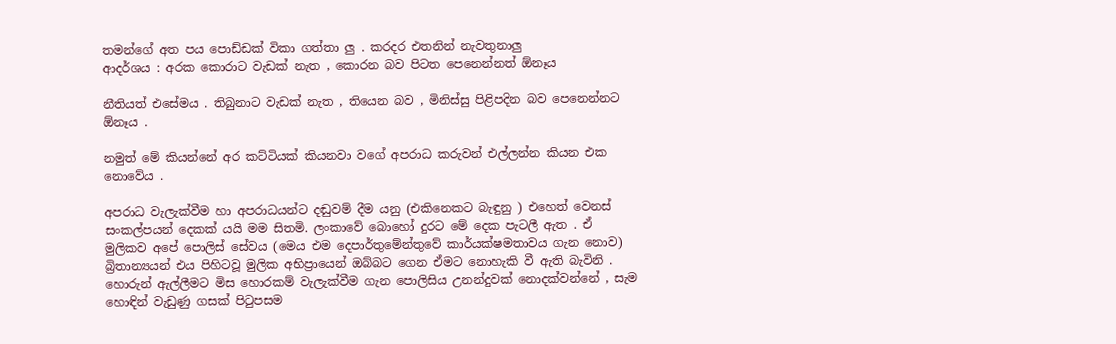තමන්ගේ අත පය පොඩ්ඩක් විකා ගත්තා ලු . කරදර එතනින් නැවතුනාලු
ආදර්ශය : අරක කොරාට වැඩක් නැත , කොරන බව පිටත පෙනෙන්නත් ඕනෑය

නීතියත් එසේමය . තිබුනාට වැඩක් නැත , තියෙන බව , මිනිස්සු පිළිපදින බව පෙනෙන්නට ඕනෑය .

නමුත් මේ කියන්නේ අර කට්ටියක් කියනවා වගේ අපරාධ කරුවන් එල්ලන්න කියන එක නොවේය .

අපරාධ වැලැක්වීම හා අපරාධයන්ට දඬුවම් දීම යනු (එකිනෙකට බැඳුනු ) එහෙත් වෙනස් සංකල්පයන් දෙකක් යයි මම සිතමි. ලංකාවේ බොහෝ දුරට මේ දෙක පැටලී ඇත . ඒ මුලිකව අපේ පොලිස් සේවය (මෙය එම දෙපාර්තුමේන්තුවේ කාර්යක්ෂමතාවය ගැන නොව) බ්‍රිතාන්‍යයන් එය පිහිටවූ මුලික අභිප්‍රායෙන් ඔබ්බට ගෙන ඒමට නොහැකි වී ඇති බැවිනි .
හොරුන් ඇල්ලීමට මිස හොරකම් වැලැක්වීම ගැන පොලිසිය උනන්දුවක් නොදක්වන්නේ , සැම හොඳින් වැඩුණු ගසක් පිටුපසම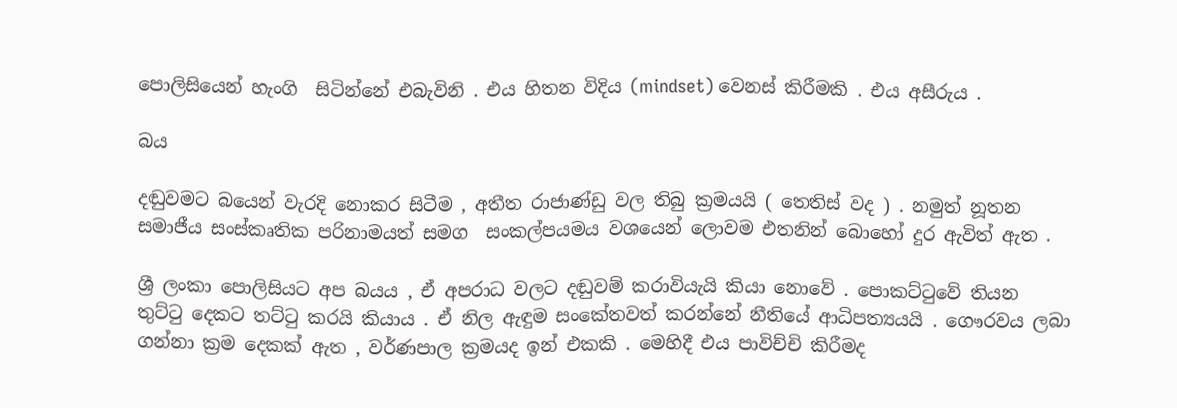පොලිසියෙන් හැංගි  සිටින්නේ එබැවිනි . එය හිතන විදිය (mindset) වෙනස් කිරීමකි . එය අසීරුය .

බය

දඬුවමට බයෙන් වැරදි නොකර සිටීම , අතීත රාජාණ්ඩු වල තිබු ක්‍රමයයි ( තෙතිස් වද ) . නමුත් නූතන  සමාජීය සංස්කෘතික පරිනාමයත් සමග  සංකල්පයමය වශයෙන් ලොවම එතනින් බොහෝ දුර ඇවිත් ඇත .

ශ්‍රී ලංකා පොලිසියට අප බයය , ඒ අපරාධ වලට දඬුවම් කරාවියැයි කියා නොවේ . පොකට්ටුවේ තියන තුට්ටු දෙකට තට්ටු කරයි කියාය . ඒ නිල ඇඳුම සංකේතවත් කරන්නේ නීතියේ ආධිපත්‍යයයි . ගෞරවය ලබා ගන්නා ක්‍රම දෙකක් ඇත , වර්ණපාල ක්‍රමයද ඉන් එකකි . මෙහිදී එය පාවිච්චි කිරීමද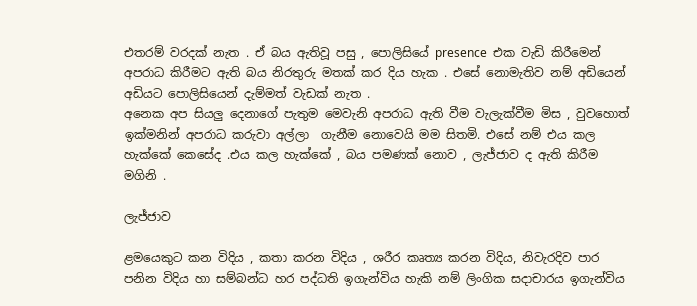එතරම් වරදක් නැත . ඒ බය ඇතිවූ පසු , පොලිසියේ presence  එක වැඩි කිරීමෙන් අපරාධ කිරීමට ඇති බය නිරතුරු මතක් කර දිය හැක . එසේ නොමැතිව නම් අඩියෙන්  අඩියට පොලිසියෙන් දැම්මත් වැඩක් නැත .
අනෙක අප සියලු දෙනාගේ පැතුම මෙවැනි අපරාධ ඇති වීම වැලැක්වීම මිස , වුවහොත් ඉක්මනින් අපරාධ කරුවා අල්ලා  ගැනීම නොවෙයි මම සිතමි. එසේ නම් එය කල හැක්කේ කෙසේද .එය කල හැක්කේ , බය පමණක් නොව , ලැජ්ජාව ද ඇති කිරීම මගිනි .

ලැජ්ජාව

ළමයෙකුට කන විදිය , කතා කරන විදිය , ශරීර කෘත්‍ය කරන විදිය, නිවැරදිව පාර පනින විදිය හා සම්බන්ධ හර පද්ධති ඉගැන්විය හැකි නම් ලිංගික සදාචාරය ඉගැන්විය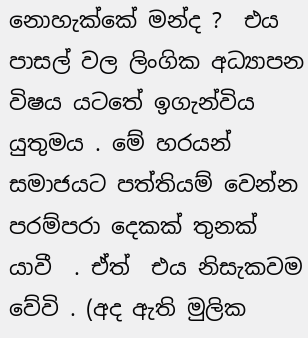නොහැක්කේ මන්ද ?  එය පාසල් වල ලිංගික අධ්‍යාපන විෂය යටතේ ඉගැන්විය යුතුමය . මේ හරයන් සමාජයට පත්තියම් වෙන්න පරම්පරා දෙකක් තුනක් යාවී  . ඒත්  එය නිසැකවම වේවි . (අද ඇති මුලික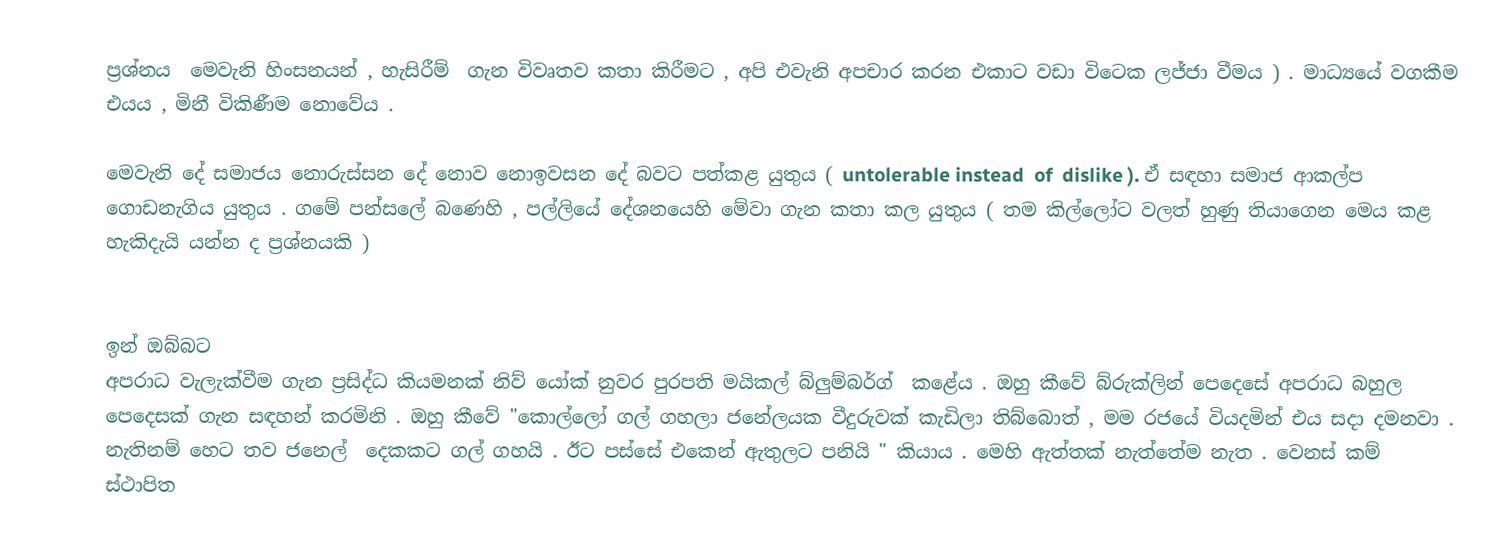ප්‍රශ්නය  මෙවැනි හිංසනයන් , හැසිරීම්  ගැන විවෘතව කතා කිරීමට , අපි එවැනි අපචාර කරන එකාට වඩා විටෙක ලජ්ජා වීමය ) . මාධ්‍යයේ වගකීම එයය , මිනී විකිණීම නොවේය .

මෙවැනි දේ සමාජය නොරුස්සන දේ නොව නොඉවසන දේ බවට පත්කළ යුතුය ( untolerable instead  of  dislike ). ඒ සඳහා සමාජ ආකල්ප ගොඩනැගිය යුතුය . ගමේ පන්සලේ බණෙහි , පල්ලියේ දේශනයෙහි මේවා ගැන කතා කල යුතුය ( තම කිල්ලෝට වලත් හුණු තියාගෙන මෙය කළ  හැකිදැයි යන්න ද ප්‍රශ්නයකි )


ඉන් ඔබ්බට
අපරාධ වැලැක්වීම ගැන ප්‍රසිද්ධ කියමනක් නිව් යෝක් නුවර පුරපති මයිකල් බ්ලුම්බර්ග්  කළේය . ඔහු කීවේ බ්රුක්ලින් පෙදෙසේ අපරාධ බහුල පෙදෙසක් ගැන සඳහන් කරමිනි . ඔහු කීවේ "කොල්ලෝ ගල් ගහලා ජනේලයක වීදුරුවක් කැඩිලා තිබ්බොත් , මම රජයේ වියදමින් එය සදා දමනවා . නැතිනම් හෙට තව ජනෙල්  දෙකකට ගල් ගහයි . ඊට පස්සේ එකෙන් ඇතුලට පනියි " කියාය . මෙහි ඇත්තක් නැත්තේම නැත . වෙනස් කම් ස්ථාපිත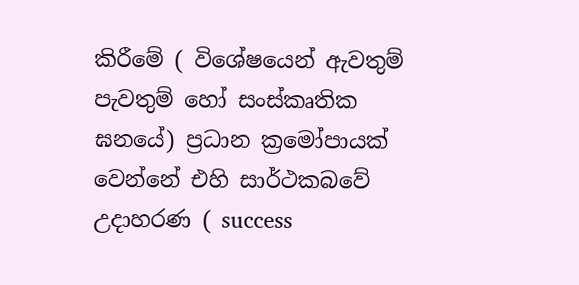කිරීමේ ( විශේෂයෙන් ඇවතුම් පැවතුම් හෝ සංස්කෘතික ඝනයේ) ප්‍රධාන ක්‍රමෝපායක් වෙන්නේ එහි සාර්ථකබවේ උදාහරණ ( success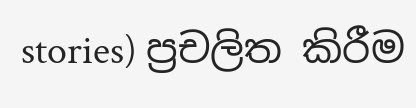stories) ප්‍රචලිත කිරීම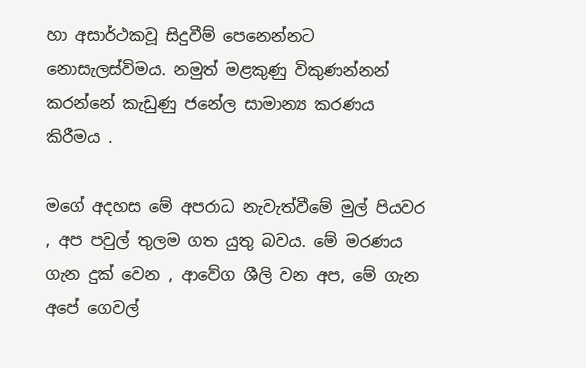හා අසාර්ථකවූ සිදුවීම් පෙනෙන්නට නොසැලස්විමය. නමුත් මළකුණු විකුණන්නන් කරන්නේ කැඩුණු ජනේල සාමාන්‍ය කරණය කිරීමය .

මගේ අදහස මේ අපරාධ නැවැත්වීමේ මුල් පියවර , අප පවුල් තුලම ගත යුතු බවය. මේ මරණය ගැන දුක් වෙන , ආවේග ශීලි වන අප, මේ ගැන අපේ ගෙවල්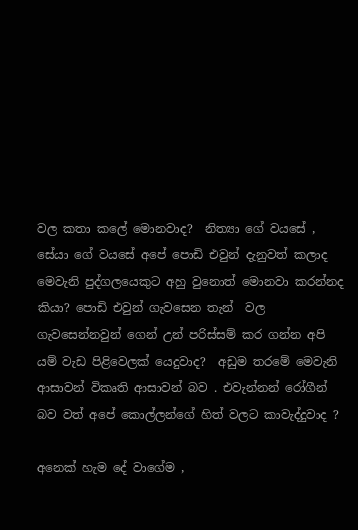වල කතා කලේ මොනවාද?  නිත්‍යා ගේ වයසේ , සේයා ගේ වයසේ අපේ පොඩි එවුන් දැනුවත් කලාද මෙවැනි පුද්ගලයෙකුට අහු වුනොත් මොනවා කරන්නද කියා? පොඩි එවුන් ගැවසෙන තැන්  වල ගැවසෙන්නවුන් ගෙන් උන් පරිස්සම් කර ගන්න අපි යම් වැඩ පිළිවෙලක් යෙදුවාද?  අඩුම තරමේ මෙවැනි ආසාවන් විකෘති ආසාවන් බව . එවැන්නන් රෝගීන් බව වත් අපේ කොල්ලන්ගේ හිත් වලට කාවැද්දුවාද ?

අනෙක් හැම දේ වාගේම ,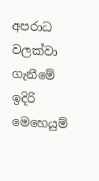අපරාධ වලක්වා ගැනීමේ ඉදිරි මෙහෙයුම්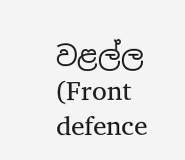වළල්ල (Front defence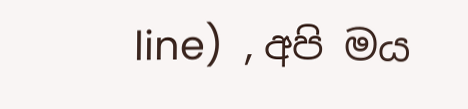line)  , අපි මය